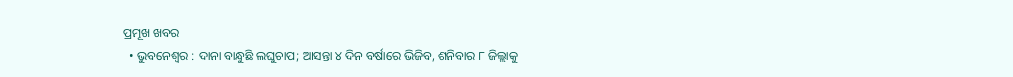ପ୍ରମୂଖ ଖବର
  • ଭୁବନେଶ୍ୱର : ଦାନା ବାନ୍ଧୁଛି ଲଘୁଚାପ; ଆସନ୍ତା ୪ ଦିନ ବର୍ଷାରେ ଭିଜିବ, ଶନିବାର ୮ ଜିଲ୍ଲାକୁ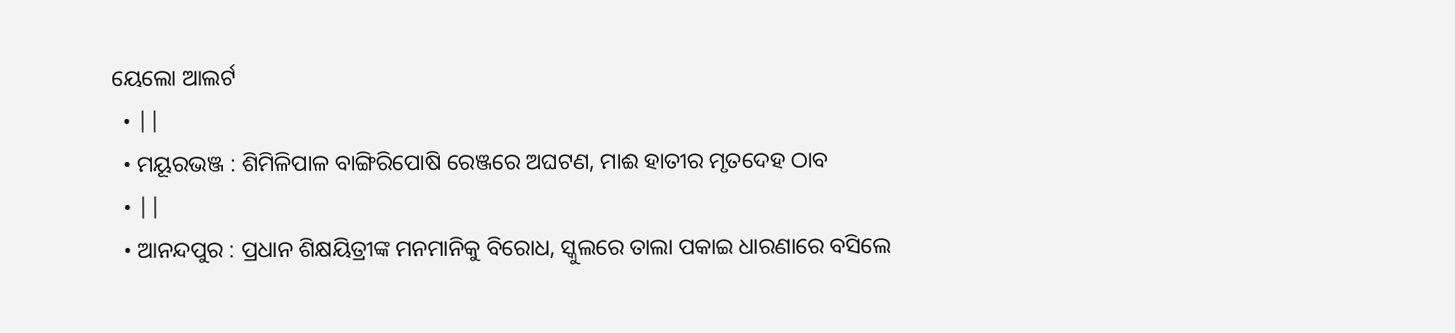ୟେଲୋ ଆଲର୍ଟ
  • ||
  • ମୟୂରଭଞ୍ଜ : ଶିମିଳିପାଳ ବାଙ୍ଗିରିପୋଷି ରେଞ୍ଜରେ ଅଘଟଣ, ମାଈ ହାତୀର ମୃତଦେହ ଠାବ
  • ||
  • ଆନନ୍ଦପୁର : ପ୍ରଧାନ ଶିକ୍ଷୟିତ୍ରୀଙ୍କ ମନମାନିକୁ ବିରୋଧ, ସ୍କୁଲରେ ତାଲା ପକାଇ ଧାରଣାରେ ବସିଲେ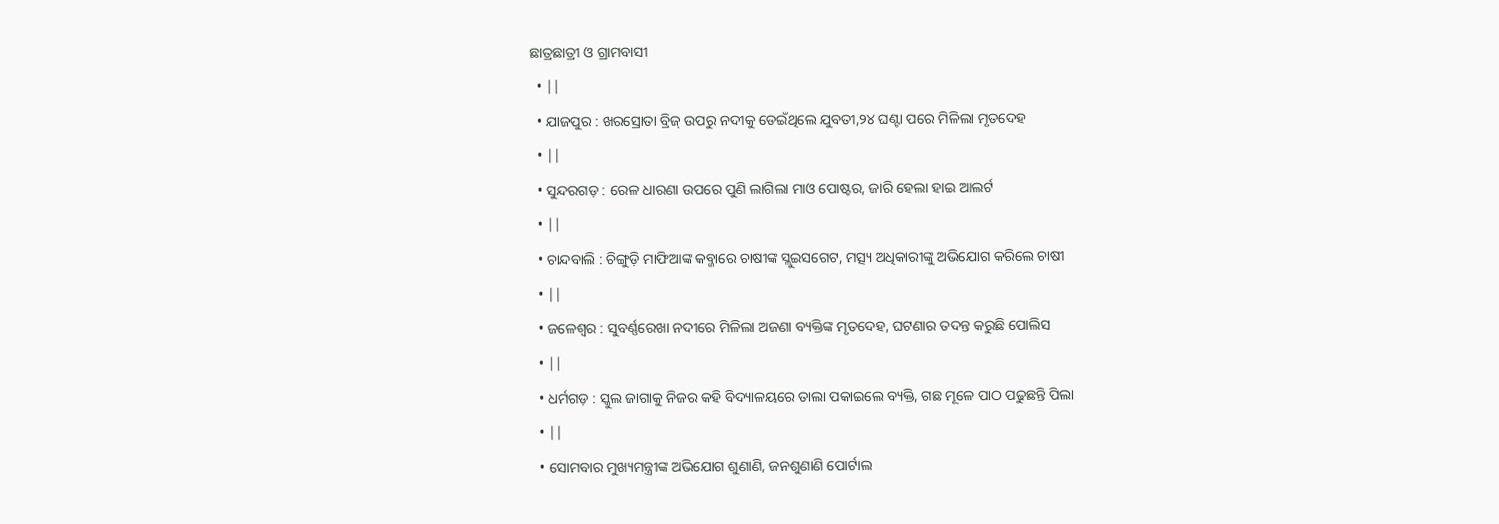ଛାତ୍ରଛାତ୍ରୀ ଓ ଗ୍ରାମବାସୀ
  • ||
  • ଯାଜପୁର : ଖରସ୍ରୋତା ବ୍ରିଜ୍‌ ଉପରୁ ନଦୀକୁ ଡେଇଁଥିଲେ ଯୁବତୀ,୨୪ ଘଣ୍ଟା ପରେ ମିଳିଲା ମୃତଦେହ
  • ||
  • ସୁନ୍ଦରଗଡ଼ : ରେଳ ଧାରଣା ଉପରେ ପୁଣି ଲାଗିଲା ମାଓ ପୋଷ୍ଟର, ଜାରି ହେଲା ହାଇ ଆଲର୍ଟ
  • ||
  • ଚାନ୍ଦବାଲି : ଚିଙ୍ଗୁଡ଼ି ମାଫିଆଙ୍କ କବ୍ଜାରେ ଚାଷୀଙ୍କ ସ୍ଲୁଇସଗେଟ, ମତ୍ସ୍ୟ ଅଧିକାରୀଙ୍କୁ ଅଭିଯୋଗ କରିଲେ ଚାଷୀ
  • ||
  • ଜଳେଶ୍ବର : ସୁବର୍ଣ୍ଣରେଖା ନଦୀରେ ମିଳିଲା ଅଜଣା ବ୍ୟକ୍ତିଙ୍କ ମୃତଦେହ, ଘଟଣାର ତଦନ୍ତ କରୁଛି ପୋଲିସ
  • ||
  • ଧର୍ମଗଡ଼ : ସ୍କୁଲ ଜାଗାକୁ ନିଜର କହି ବିଦ୍ୟାଳୟରେ ତାଲା ପକାଇଲେ ବ୍ୟକ୍ତି, ଗଛ ମୂଳେ ପାଠ ପଢୁଛନ୍ତି ପିଲା
  • ||
  • ସୋମବାର ମୁଖ୍ୟମନ୍ତ୍ରୀଙ୍କ ଅଭିଯୋଗ ଶୁଣାଣି, ଜନଶୁଣାଣି ପୋର୍ଟାଲ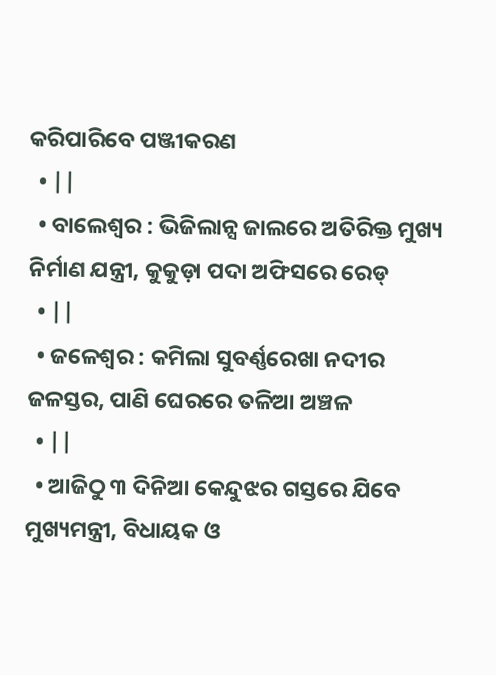କରିପାରିବେ ପଞ୍ଜୀକରଣ
  • ||
  • ବାଲେଶ୍ଵର : ଭିଜିଲାନ୍ସ ଜାଲରେ ଅତିରିକ୍ତ ମୁଖ୍ୟ ନିର୍ମାଣ ଯନ୍ତ୍ରୀ, କୁକୁଡ଼ା ପଦା ଅଫିସରେ ରେଡ୍‌
  • ||
  • ଜଳେଶ୍ବର : କମିଲା ସୁବର୍ଣ୍ଣରେଖା ନଦୀର ଜଳସ୍ତର, ପାଣି ଘେରରେ ତଳିଆ ଅଞ୍ଚଳ
  • ||
  • ଆଜିଠୁ ୩ ଦିନିଆ କେନ୍ଦୁଝର ଗସ୍ତରେ ଯିବେ ମୁଖ୍ୟମନ୍ତ୍ରୀ, ବିଧାୟକ ଓ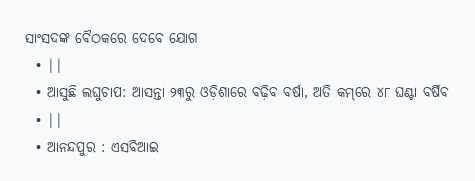ସାଂସଦଙ୍କ ବୈଠକରେ ଦେବେ ଯୋଗ
  • ||
  • ଆସୁଛି ଲଘୁଚାପ: ଆସନ୍ତା ୨୩ରୁ ଓଡ଼ିଶାରେ ବଢ଼ିବ ବର୍ଷା, ଅତି କମ୍‌ରେ ୪୮ ଘଣ୍ଟା ବର୍ଷିବ
  • ||
  • ଆନନ୍ଦପୁର : ଏସବିଆଇ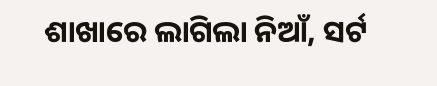ଶାଖାରେ ଲାଗିଲା ନିଆଁ, ସର୍ଟ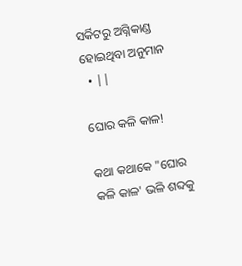ସର୍କିଟରୁ ଅଗ୍ନିକାଣ୍ଡ ହୋଇଥିବା ଅନୁମାନ
  • ||

ଘୋର କଳି କାଳ!

କଥା କଥାକେ "ଘୋର କଳି କାଳ' ଭଳି ଶବ୍ଦକୁ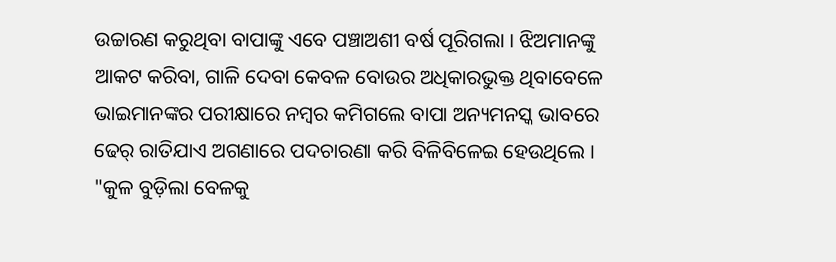ଉଚ୍ଚାରଣ କରୁଥିବା ବାପାଙ୍କୁ ଏବେ ପଞ୍ଚାଅଶୀ ବର୍ଷ ପୂରିଗଲା । ଝିଅମାନଙ୍କୁ ଆକଟ କରିବା, ଗାଳି ଦେବା କେବଳ ବୋଉର ଅଧିକାରଭୁକ୍ତ ଥିବାବେଳେ ଭାଇମାନଙ୍କର ପରୀକ୍ଷାରେ ନମ୍ବର କମିଗଲେ ବାପା ଅନ୍ୟମନସ୍କ ଭାବରେ ଢେର୍‌ ରାତିଯାଏ ଅଗଣାରେ ପଦଚାରଣା କରି ବିଳିବିଳେଇ ହେଉଥିଲେ । "କୁଳ ବୁଡ଼ିଲା ବେଳକୁ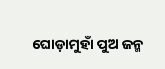ଘୋଡ଼ାମୁହାଁ ପୁଅ ଜନ୍ମ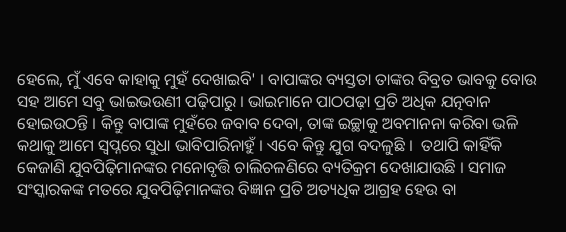ହେଲେ, ମୁଁ ଏବେ କାହାକୁ ମୁହଁ ଦେଖାଇବି' । ବାପାଙ୍କର ବ୍ୟସ୍ତତା ତାଙ୍କର ବିବ୍ରତ ଭାବକୁ ବୋଉ ସହ ଆମେ ସବୁ ଭାଇଭଉଣୀ ପଢ଼ିପାରୁ । ଭାଇମାନେ ପାଠପଢ଼ା ପ୍ରତି ଅଧିକ ଯତ୍ନବାନ ହୋଇଉଠନ୍ତି । କିନ୍ତୁ ବାପାଙ୍କ ମୁହଁରେ ଜବାବ ଦେବା, ତାଙ୍କ ଇଚ୍ଛାକୁ ଅବମାନନା କରିବା ଭଳି କଥାକୁ ଆମେ ସ୍ୱପ୍ନରେ ସୁଧା ଭାବିପାରିନାହୁଁ । ଏବେ କିନ୍ତୁ ଯୁଗ ବଦଳୁଛି ।  ତଥାପି କାହିଁକି କେଜାଣି ଯୁବପିଢ଼ିମାନଙ୍କର ମନୋବୃତ୍ତି ଚାଲିଚଳଣିରେ ବ୍ୟତିକ୍ରମ ଦେଖାଯାଉଛି । ସମାଜ ସଂସ୍କାରକଙ୍କ ମତରେ ଯୁବପିଢ଼ିମାନଙ୍କର ବିଜ୍ଞାନ ପ୍ରତି ଅତ୍ୟଧିକ ଆଗ୍ରହ ହେଉ ବା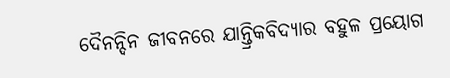ଦୈନନ୍ଦିନ ଜୀବନରେ ଯାନ୍ତ୍ରିକବିଦ୍ୟାର ବହୁଳ ପ୍ରୟୋଗ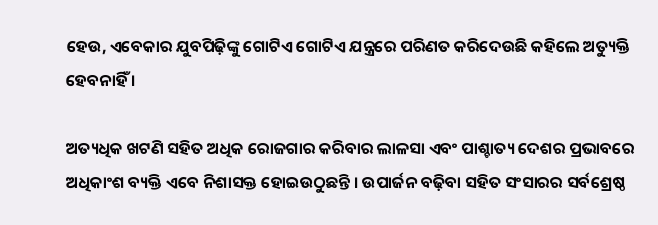ହେଉ, ଏବେକାର ଯୁବପିଢ଼ିଙ୍କୁ ଗୋଟିଏ ଗୋଟିଏ ଯନ୍ତ୍ରରେ ପରିଣତ କରିଦେଉଛି କହିଲେ ଅତ୍ୟୁକ୍ତି ହେବନାହିଁ ।

ଅତ୍ୟଧିକ ଖଟଣି ସହିତ ଅଧିକ ରୋଜଗାର କରିବାର ଲାଳସା ଏବଂ ପାଶ୍ଚାତ୍ୟ ଦେଶର ପ୍ରଭାବରେ ଅଧିକାଂଶ ବ୍ୟକ୍ତି ଏବେ ନିଶାସକ୍ତ ହୋଇଉଠୁଛନ୍ତି । ଉପାର୍ଜନ ବଢ଼ିବା ସହିତ ସଂସାରର ସର୍ବଶ୍ରେଷ୍ଠ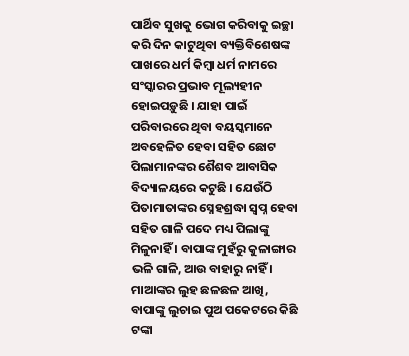ପାର୍ଥିବ ସୁଖକୁ ଭୋଗ କରିବାକୁ ଇଚ୍ଛା କରି ଦିନ କାଟୁଥିବା ବ୍ୟକ୍ତିବିଶେଷଙ୍କ ପାଖରେ ଧର୍ମ କିମ୍ବା ଧର୍ମ ନାମରେ ସଂସ୍କାରର ପ୍ରଭାବ ମୂଲ୍ୟହୀନ ହୋଇପଡ଼ୁଛି । ଯାହା ପାଇଁ ପରିବାରରେ ଥିବା ବୟସ୍କମାନେ ଅବହେଳିତ ହେବା ସହିତ ଛୋଟ ପିଲାମାନଙ୍କର ଶୈଶବ ଆବାସିକ ବିଦ୍ୟାଳୟରେ କଟୁଛି । ଯେଉଁଠି ପିତାମାତାଙ୍କର ସ୍ନେହଶ୍ରଦ୍ଧା ସ୍ୱପ୍ନ ହେବା ସହିତ ଗାଳି ପଦେ ମଧ୍ୟ ପିଲାଙ୍କୁ ମିଳୁନାହିଁ । ବାପାଙ୍କ ମୁହଁରୁ କୁଳାଙ୍ଗାର ଭଳି ଗାଳି, ଆଉ ବାହାରୁ ନାହିଁ । ମାଆଙ୍କର ଲୁହ ଛଳଛଳ ଆଖି, ବାପାଙ୍କୁ ଲୁଚାଇ ପୁଅ ପକେଟରେ କିଛି ଟଙ୍କା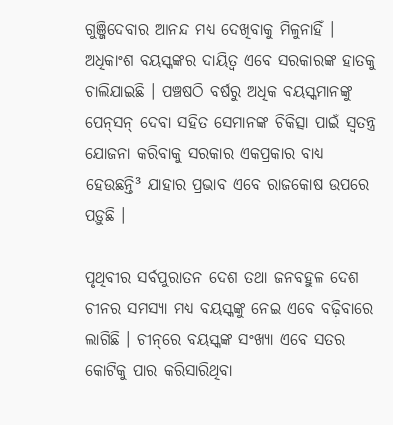ଗୁଞ୍ଜିଦେବାର ଆନନ୍ଦ ମଧ୍ୟ ଦେଖିବାକୁ ମିଳୁନାହିଁ । ଅଧିକାଂଶ ବୟସ୍କଙ୍କର ଦାୟିତ୍ୱ ଏବେ ସରକାରଙ୍କ ହାତକୁ ଚାଲିଯାଇଛି । ପଞ୍ଚଷଠି ବର୍ଷରୁ ଅଧିକ ବୟସ୍କମାନଙ୍କୁ ପେନ୍‌ସନ୍‌ ଦେବା ସହିତ ସେମାନଙ୍କ ଚିକିତ୍ସା ପାଇଁ ସ୍ୱତନ୍ତ୍ର ଯୋଜନା କରିବାକୁ ସରକାର ଏକପ୍ରକାର ବାଧ୍ୟ ହେଉଛନ୍ତି³ ଯାହାର ପ୍ରଭାବ ଏବେ ରାଜକୋଷ ଉପରେ ପଡ଼ୁଛି ।

ପୃଥିବୀର ସର୍ବପୁରାତନ ଦେଶ ତଥା ଜନବହୁଳ ଦେଶ ଚୀନର ସମସ୍ୟା ମଧ୍ୟ ବୟସ୍କଙ୍କୁ ନେଇ ଏବେ ବଢ଼ିବାରେ ଲାଗିଛି । ଚୀନ୍‌ରେ ବୟସ୍କଙ୍କ ସଂଖ୍ୟା ଏବେ ସତର କୋଟିକୁ ପାର କରିସାରିଥିବା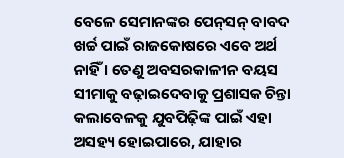ବେଳେ ସେମାନଙ୍କର ପେନ୍‌ସନ୍‌ ବାବଦ ଖର୍ଚ୍ଚ ପାଇଁ ରାଜକୋଷରେ ଏବେ ଅର୍ଥ ନାହିଁ । ତେଣୁ ଅବସରକାଳୀନ ବୟସ ସୀମାକୁ ବଢ଼ାଇଦେବାକୁ ପ୍ରଶାସକ ଚିନ୍ତା କଲାବେଳକୁ ଯୁବପିଢ଼ିଙ୍କ ପାଇଁ ଏହା ଅସହ୍ୟ ହୋଇପାରେ, ଯାହାର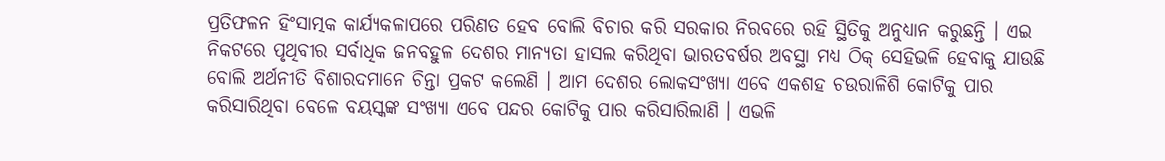ପ୍ରତିଫଳନ ହିଂସାତ୍ମକ କାର୍ଯ୍ୟକଳାପରେ ପରିଣତ ହେବ ବୋଲି ବିଚାର କରି ସରକାର ନିରବରେ ରହି ସ୍ଥିତିକୁ ଅନୁଧ୍ୟାନ କରୁଛନ୍ତି । ଏଇ ନିକଟରେ ପୃଥିବୀର ସର୍ବାଧିକ ଜନବହୁଳ ଦେଶର ମାନ୍ୟତା ହାସଲ କରିଥିବା ଭାରତବର୍ଷର ଅବସ୍ଥା ମଧ୍ୟ ଠିକ୍‌ ସେହିଭଳି ହେବାକୁ ଯାଉଛି ବୋଲି ଅର୍ଥନୀତି ବିଶାରଦମାନେ ଚିନ୍ତା ପ୍ରକଟ କଲେଣି । ଆମ ଦେଶର ଲୋକସଂଖ୍ୟା ଏବେ ଏକଶହ ଚଉରାଳିଶି କୋଟିକୁ ପାର କରିସାରିଥିବା ବେଳେ ବୟସ୍କଙ୍କ ସଂଖ୍ୟା ଏବେ ପନ୍ଦର କୋଟିକୁ ପାର କରିସାରିଲାଣି । ଏଭଳି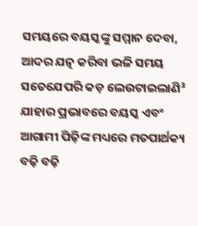ସମୟରେ ବୟସ୍କଙ୍କୁ ସମ୍ମାନ ଦେବା, ଆଦର ଯତ୍ନ କରିବା ଭଳି ସମୟ ସତେଯେପରି କଡ଼ ଲେଉଟାଇଲାଣି³ ଯାହାର ପ୍ରଭାବରେ ବୟସ୍କ ଏବଂ ଆଗାମୀ ପିଢ଼ିଙ୍କ ମଧ୍ୟରେ ମତପାର୍ଥକ୍ୟ ବଢ଼ି ବଢ଼ି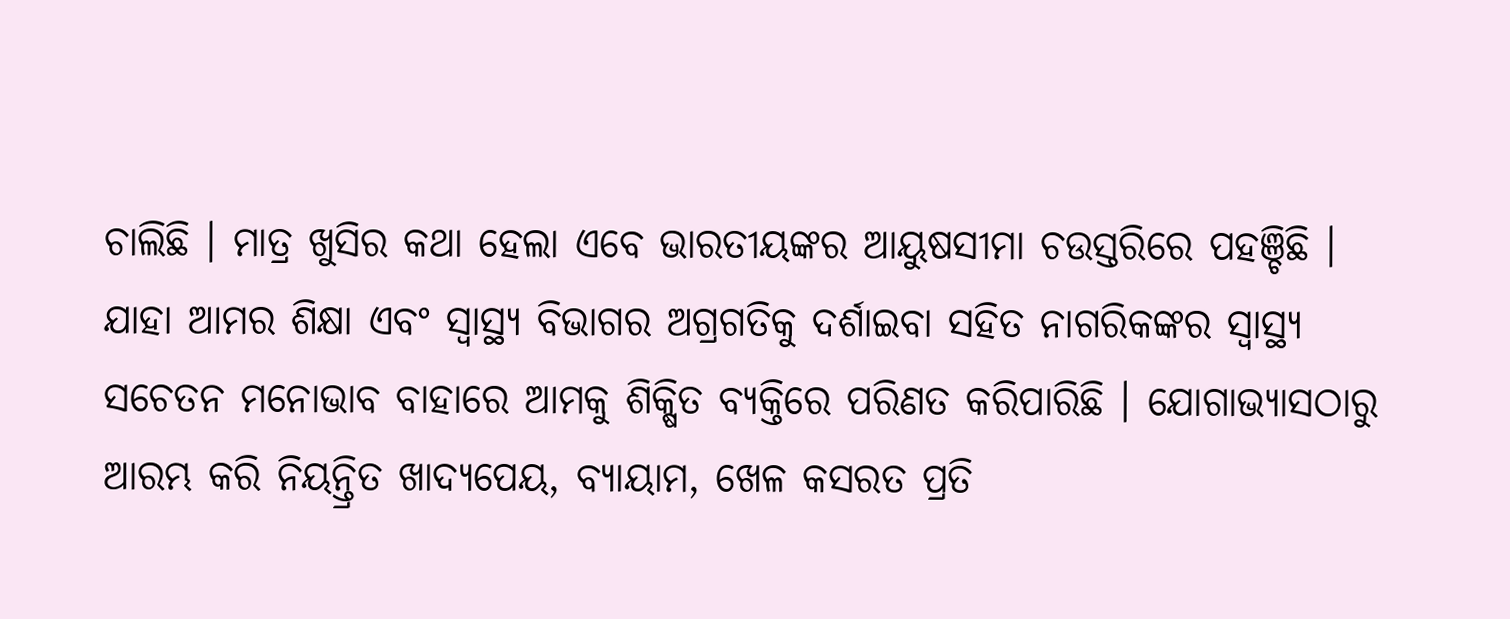ଚାଲିଛି । ମାତ୍ର ଖୁସିର କଥା ହେଲା ଏବେ ଭାରତୀୟଙ୍କର ଆୟୁଷସୀମା ଚଉସ୍ତରିରେ ପହଞ୍ଚିଛି । ଯାହା ଆମର ଶିକ୍ଷା ଏବଂ ସ୍ୱାସ୍ଥ୍ୟ ବିଭାଗର ଅଗ୍ରଗତିକୁ ଦର୍ଶାଇବା ସହିତ ନାଗରିକଙ୍କର ସ୍ୱାସ୍ଥ୍ୟ ସଚେତନ ମନୋଭାବ ବାହାରେ ଆମକୁ ଶିକ୍ଷିତ ବ୍ୟକ୍ତିରେ ପରିଣତ କରିପାରିଛି । ଯୋଗାଭ୍ୟାସଠାରୁ ଆରମ୍ଭ କରି ନିୟନ୍ତ୍ରିତ ଖାଦ୍ୟପେୟ, ବ୍ୟାୟାମ, ଖେଳ କସରତ ପ୍ରତି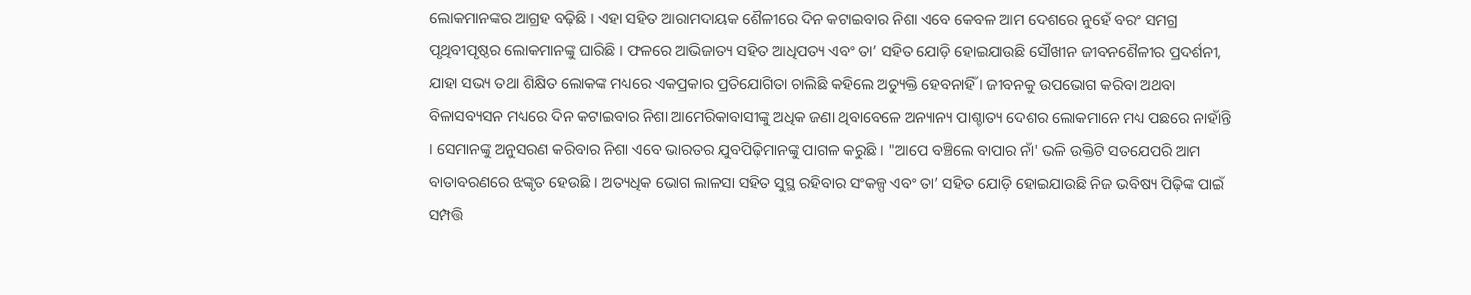ଲୋକମାନଙ୍କର ଆଗ୍ରହ ବଢ଼ିଛି । ଏହା ସହିତ ଆରାମଦାୟକ ଶୈଳୀରେ ଦିନ କଟାଇବାର ନିଶା ଏବେ କେବଳ ଆମ ଦେଶରେ ନୁହେଁ ବରଂ ସମଗ୍ର ପୃଥିବୀପୃଷ୍ଠର ଲୋକମାନଙ୍କୁ ଘାରିଛି । ଫଳରେ ଆଭିଜାତ୍ୟ ସହିତ ଆଧିପତ୍ୟ ଏବଂ ତା’ ସହିତ ଯୋଡ଼ି ହୋଇଯାଉଛି ସୌଖୀନ ଜୀବନଶୈଳୀର ପ୍ରଦର୍ଶନୀ, ଯାହା ସଭ୍ୟ ତଥା ଶିକ୍ଷିତ ଲୋକଙ୍କ ମଧ୍ୟରେ ଏକପ୍ରକାର ପ୍ରତିଯୋଗିତା ଚାଲିଛି କହିଲେ ଅତ୍ୟୁକ୍ତି ହେବନାହିଁ । ଜୀବନକୁ ଉପଭୋଗ କରିବା ଅଥବା ବିଳାସବ୍ୟସନ ମଧ୍ୟରେ ଦିନ କଟାଇବାର ନିଶା ଆମେରିକାବାସୀଙ୍କୁ ଅଧିକ ଜଣା ଥିବାବେଳେ ଅନ୍ୟାନ୍ୟ ପାଶ୍ଚାତ୍ୟ ଦେଶର ଲୋକମାନେ ମଧ୍ୟ ପଛରେ ନାହାଁନ୍ତି । ସେମାନଙ୍କୁ ଅନୁସରଣ କରିବାର ନିଶା ଏବେ ଭାରତର ଯୁବପିଢ଼ିମାନଙ୍କୁ ପାଗଳ କରୁଛି । "ଆପେ ବଞ୍ଚିଲେ ବାପାର ନାଁ' ଭଳି ଉକ୍ତିଟି ସତଯେପରି ଆମ ବାତାବରଣରେ ଝଙ୍କୃତ ହେଉଛି । ଅତ୍ୟଧିକ ଭୋଗ ଲାଳସା ସହିତ ସୁସ୍ଥ ରହିବାର ସଂକଳ୍ପ ଏବଂ ତା’ ସହିତ ଯୋଡ଼ି ହୋଇଯାଉଛି ନିଜ ଭବିଷ୍ୟ ପିଢ଼ିଙ୍କ ପାଇଁ ସମ୍ପତ୍ତି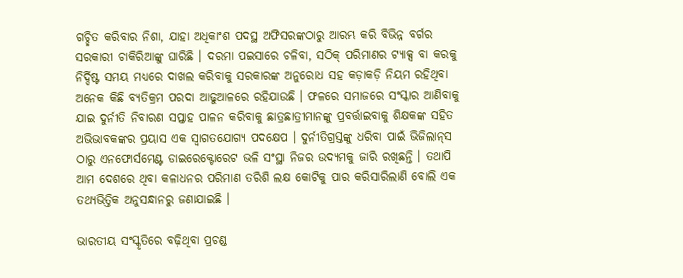ଗଚ୍ଛିତ କରିବାର ନିଶା, ଯାହା ଅଧିକାଂଶ ପଦସ୍ଥ ଅଫିସରଙ୍କଠାରୁ ଆରମ୍ଭ କରି ବିଭିନ୍ନ ବର୍ଗର ସରକାରୀ ଚାକିରିଆଙ୍କୁ ଘାରିଛି । ଦରମା ପଇସାରେ ଚଳିବା, ସଠିକ୍‌ ପରିମାଣର ଟ୍ୟାକ୍ସ ବା କରକୁ ନିର୍ଦ୍ଦିଷ୍ଟ ସମୟ ମଧ୍ୟରେ ଦାଖଲ କରିବାକୁ ସରକାରଙ୍କ ଅନୁରୋଧ ସହ କଡ଼ାକଡ଼ି ନିୟମ ରହିଥିବା ଅନେକ କିଛି ବ୍ୟତିକ୍ରମ ପରଦା ଆଢୁଆଳରେ ରହିଯାଉଛି । ଫଳରେ ସମାଜରେ ସଂସ୍କାର ଆଣିବାକୁ ଯାଇ ଦୁର୍ନୀତି ନିବାରଣ ସପ୍ତାହ ପାଳନ କରିବାକୁ ଛାତ୍ରଛାତ୍ରୀମାନଙ୍କୁ ପ୍ରବର୍ତ୍ତାଇବାକୁ ଶିକ୍ଷକଙ୍କ ସହିତ ଅଭିଭାବକଙ୍କର ପ୍ରୟାସ ଏକ ସ୍ୱାଗତଯୋଗ୍ୟ ପଦକ୍ଷେପ । ଦୁର୍ନୀତିଗ୍ରସ୍ତଙ୍କୁ ଧରିବା ପାଇଁ ଭିଜିଲାନ୍‌ସ ଠାରୁ ଏନଫୋର୍ସମେଣ୍ଟ ଡାଇରେକ୍ଟୋରେଟ ଭଳି ସଂସ୍ଥା ନିଜର ଉଦ୍ୟମକୁ ଜାରି ରଖିଛନ୍ତି । ତଥାପି ଆମ ଦେଶରେ ଥିବା କଳାଧନର ପରିମାଣ ତରିଶି ଲକ୍ଷ କୋଟିକୁ ପାର କରିସାରିଲାଣି ବୋଲି ଏକ ତଥ୍ୟଭିତ୍ତିକ ଅନୁସନ୍ଧାନରୁ ଜଣାଯାଇଛି ।

ଭାରତୀୟ ସଂସ୍କୃତିରେ ବଢ଼ିଥିବା ପ୍ରଚଣ୍ଡ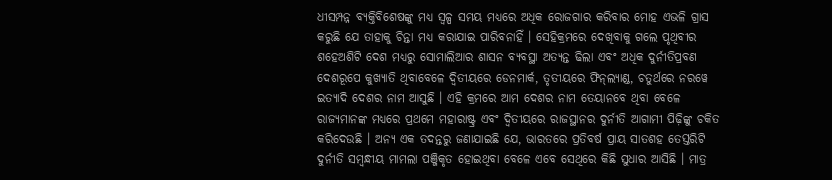ଧୀସମ୍ପନ୍ନ ବ୍ୟକ୍ତିବିଶେଷଙ୍କୁ ମଧ୍ୟ ସ୍ୱଳ୍ପ ସମୟ ମଧ୍ୟରେ ଅଧିକ ରୋଜଗାର କରିବାର ମୋହ ଏଭଳି ଗ୍ରାସ କରୁଛି ଯେ ତାହାକୁ ଚିନ୍ତା ମଧ୍ୟ କରାଯାଇ ପାରିବନାହିଁ । ସେହିକ୍ରମରେ ଦେଖିବାକୁ ଗଲେ ପୃଥିବୀର ଶହେଅଶିଟି ଦେଶ ମଧ୍ୟରୁ ସୋମାଲିଆର ଶାସନ ବ୍ୟବସ୍ଥା ଅତ୍ୟନ୍ତ ଢିଲା ଏବଂ ଅଧିକ ଦୁର୍ନୀତିପ୍ରବଣ ଦେଶରୂପେ କୁଖ୍ୟାତି ଥିବାବେଳେ ଦ୍ୱିତୀୟରେ ଡେନମାର୍କ, ତୃତୀୟରେ ଫିନ୍‌ଲ୍ୟାଣ୍ଡ, ଚତୁର୍ଥରେ ନରୱେ ଇତ୍ୟାଦି ଦେଶର ନାମ ଆସୁଛି । ଏହି କ୍ରମରେ ଆମ ଦେଶର ନାମ ତେୟାନବେ ଥିବା ବେଳେ ରାଜ୍ୟମାନଙ୍କ ମଧ୍ୟରେ ପ୍ରଥମେ ମହାରାଷ୍ଟ୍ର ଏବଂ ଦ୍ୱିତୀୟରେ ରାଜସ୍ଥାନର ଦୁର୍ନୀତି ଆଗାମୀ ପିଢ଼ିଙ୍କୁ ଚକିତ କରିଦେଉଛି । ଅନ୍ୟ ଏକ ତଦନ୍ତରୁ ଜଣାଯାଇଛି ଯେ, ଭାରତରେ ପ୍ରତିବର୍ଷ ପ୍ରାୟ ସାତଶହ ତେସ୍ତରିଟି ଦୁର୍ନୀତି ସମ୍ବନ୍ଧୀୟ ମାମଲା ପଞ୍ଜିକୃତ ହୋଇଥିବା ବେଳେ ଏବେ ସେଥିରେ କିଛି ସୁଧାର ଆସିଛି । ମାତ୍ର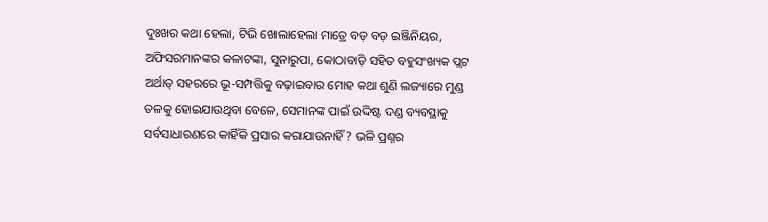ଦୁଃଖର କଥା ହେଲା, ଟିଭି ଖୋଲାହେଲା ମାତ୍ରେ ବଡ଼ ବଡ଼ ଇଞ୍ଜିନିୟର, ଅଫିସରମାନଙ୍କର କଳାଟଙ୍କା, ସୁନାରୁପା, କୋଠାବାଡ଼ି ସହିତ ବହୁସଂଖ୍ୟକ ପ୍ଲଟ ଅର୍ଥାତ୍‌ ସହରରେ ଭୂ-ସମ୍ପତ୍ତିକୁ ବଢ଼ାଇବାର ମୋହ କଥା ଶୁଣି ଲଜ୍ୟାରେ ମୁଣ୍ଡ ତଳକୁ ହୋଇଯାଉଥିବା ବେଳେ, ସେମାନଙ୍କ ପାଇଁ ଉଦ୍ଦିଷ୍ଟ ଦଣ୍ଡ ବ୍ୟବସ୍ଥାକୁ ସର୍ବସାଧାରଣରେ କାହିଁକି ପ୍ରସାର କରାଯାଉନାହିଁ? ଭଳି ପ୍ରଶ୍ନର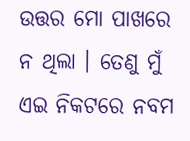ଉତ୍ତର ମୋ ପାଖରେ ନ ଥିଲା । ତେଣୁ ମୁଁ ଏଇ ନିକଟରେ ନବମ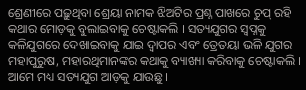ଶ୍ରେଣୀରେ ପଢ଼ୁଥିବା ଶ୍ରେୟା ନାମକ ଝିଅଟିର ପ୍ରଶ୍ନ ପାଖରେ ଚୁପ୍‌ ରହି କଥାର ମୋଡ଼କୁ ବୁଲାଇବାକୁ ଚେଷ୍ଟାକଲି । ସତ୍ୟଯୁଗର ସ୍ୱପ୍ନକୁ କଳିଯୁଗରେ ଦେଖାଇବାକୁ ଯାଇ ଦ୍ୱାପର ଏବଂ ତ୍ରେତୟା ଭଳି ଯୁଗର ମହାପୁରୁଷ, ମହାରଥିମାନଙ୍କର କଥାକୁ ବ୍ୟାଖ୍ୟା କରିବାକୁ ଚେଷ୍ଟାକଲି । ଆମେ ମଧ୍ୟ ସତ୍ୟଯୁଗ ଆଡ଼କୁ ଯାଉଛୁ ।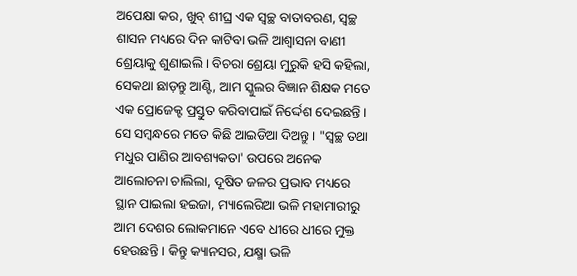ଅପେକ୍ଷା କର, ଖୁବ୍‌ ଶୀଘ୍ର ଏକ ସ୍ୱଚ୍ଛ ବାତାବରଣ, ସ୍ୱଚ୍ଛ ଶାସନ ମଧ୍ୟରେ ଦିନ କାଟିବା ଭଳି ଆଶ୍ୱାସନା ବାଣୀ ଶ୍ରେୟାକୁ ଶୁଣାଇଲି । ବିଚରା ଶ୍ରେୟା ମୁରୁକି ହସି କହିଲା, ସେକଥା ଛାଡ଼ନ୍ତୁ ଆଣ୍ଟି, ଆମ ସ୍କୁଲର ବିଜ୍ଞାନ ଶିକ୍ଷକ ମତେ ଏକ ପ୍ରୋଜେକ୍ଟ ପ୍ରସ୍ତୁତ କରିବାପାଇଁ ନିର୍ଦ୍ଦେଶ ଦେଇଛନ୍ତି । ସେ ସମ୍ବନ୍ଧରେ ମତେ କିଛି ଆଇଡିଆ ଦିଅନ୍ତୁ । "ସ୍ୱଚ୍ଛ ତଥା ମଧୁର ପାଣିର ଆବଶ୍ୟକତା' ଉପରେ ଅନେକ ଆଲୋଚନା ଚାଲିଲା, ଦୂଷିତ ଜଳର ପ୍ରଭାବ ମଧ୍ୟରେ ସ୍ଥାନ ପାଇଲା ହଇଜା, ମ୍ୟାଲେରିଆ ଭଳି ମହାମାରୀରୁ ଆମ ଦେଶର ଲୋକମାନେ ଏବେ ଧୀରେ ଧୀରେ ମୁକ୍ତ ହେଉଛନ୍ତି । କିନ୍ତୁ କ୍ୟାନସର, ଯକ୍ଷ୍ମା ଭଳି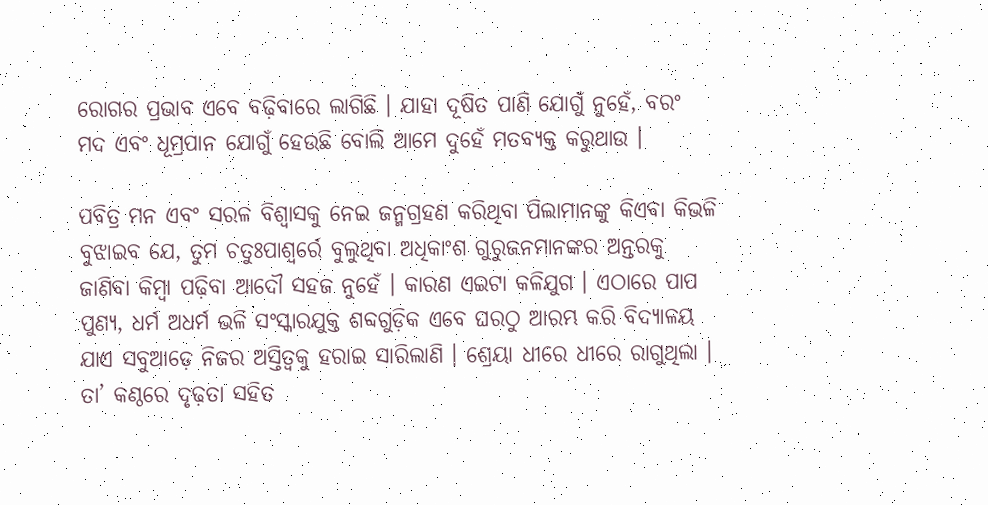ରୋଗର ପ୍ରଭାବ ଏବେ ବଢ଼ିବାରେ ଲାଗିଛି । ଯାହା ଦୂଷିତ ପାଣି ଯୋଗୁଁ ନୁହେଁ, ବରଂ ମଦ ଏବଂ ଧୂମ୍ରପାନ ଯୋଗୁଁ ହେଉଛି ବୋଲି ଆମେ ଦୁହେଁ ମତବ୍ୟକ୍ତ କରୁଥାଉ ।

ପବିତ୍ର ମନ ଏବଂ ସରଳ ବିଶ୍ୱାସକୁ ନେଇ ଜନ୍ମଗ୍ରହଣ କରିଥିବା ପିଲାମାନଙ୍କୁ କିଏବା କିଭଳି ବୁଝାଇବ ଯେ, ତୁମ ଚତୁଃପାଶ୍ୱର୍ରେ ବୁଲୁଥିବା ଅଧିକାଂଶ ଗୁରୁଜନମାନଙ୍କର ଅନ୍ତରକୁ ଜାଣିବା କିମ୍ବା ପଢ଼ିବା ଆଦୌ ସହଜ ନୁହେଁ । କାରଣ ଏଇଟା କଳିଯୁଗ । ଏଠାରେ ପାପ ପୁଣ୍ୟ, ଧର୍ମ ଅଧର୍ମ ଭଳି ସଂସ୍କାରଯୁକ୍ତ ଶବ୍ଦଗୁଡ଼ିକ ଏବେ ଘରଠୁ ଆରମ୍ଭ କରି ବିଦ୍ୟାଳୟ ଯାଏ ସବୁଆଡ଼େ ନିଜର ଅସ୍ତିତ୍ୱକୁ ହରାଇ ସାରିଲାଣି । ଶ୍ରେୟା ଧୀରେ ଧୀରେ ରାଗୁଥିଲା । ତା’ କଣ୍ଠରେ ଦୃଢ଼ତା ସହିତ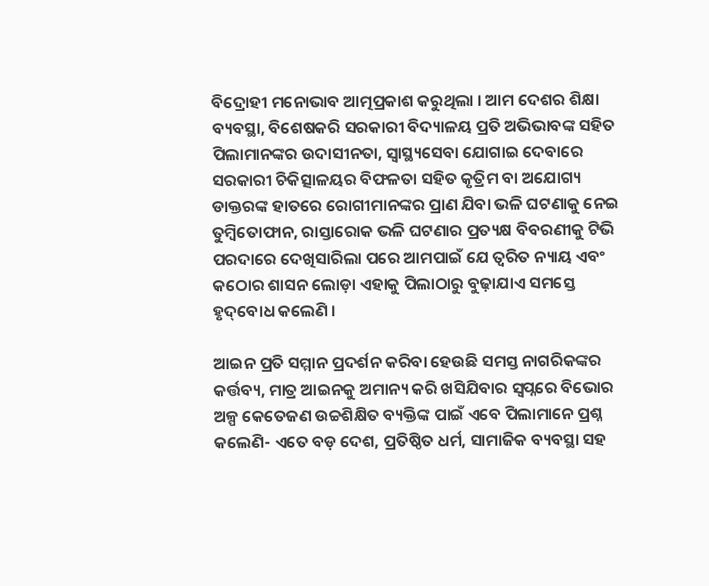ବିଦ୍ରୋହୀ ମନୋଭାବ ଆତ୍ମପ୍ରକାଶ କରୁଥିଲା । ଆମ ଦେଶର ଶିକ୍ଷା ବ୍ୟବସ୍ଥା, ବିଶେଷକରି ସରକାରୀ ବିଦ୍ୟାଳୟ ପ୍ରତି ଅଭିଭାବଙ୍କ ସହିତ ପିଲାମାନଙ୍କର ଉଦାସୀନତା, ସ୍ୱାସ୍ଥ୍ୟସେବା ଯୋଗାଇ ଦେବାରେ ସରକାରୀ ଚିକିତ୍ସାଳୟର ବିଫଳତା ସହିତ କୃତ୍ରିମ ବା ଅଯୋଗ୍ୟ ଡାକ୍ତରଙ୍କ ହାତରେ ରୋଗୀମାନଙ୍କର ପ୍ରାଣ ଯିବା ଭଳି ଘଟଣାକୁ ନେଇ ତୁମ୍ବିତୋଫାନ, ରାସ୍ତାରୋକ ଭଳି ଘଟଣାର ପ୍ରତ୍ୟକ୍ଷ ବିବରଣୀକୁ ଟିଭି ପରଦାରେ ଦେଖିସାରିଲା ପରେ ଆମପାଇଁ ଯେ ତ୍ୱରିତ ନ୍ୟାୟ ଏବଂ କଠୋର ଶାସନ ଲୋଡ଼ା ଏହାକୁ ପିଲାଠାରୁ ବୁଢ଼ାଯାଏ ସମସ୍ତେ ହୃଦ୍‌ବୋଧ କଲେଣି ।

ଆଇନ ପ୍ରତି ସମ୍ମାନ ପ୍ରଦର୍ଶନ କରିବା ହେଉଛି ସମସ୍ତ ନାଗରିକଙ୍କର କର୍ତ୍ତବ୍ୟ, ମାତ୍ର ଆଇନକୁ ଅମାନ୍ୟ କରି ଖସିଯିବାର ସ୍ୱପ୍ନରେ ବିଭୋର ଅଳ୍ପ କେତେଜଣ ଉଚ୍ଚଶିକ୍ଷିତ ବ୍ୟକ୍ତିଙ୍କ ପାଇଁ ଏବେ ପିଲାମାନେ ପ୍ରଶ୍ନ କଲେଣି- ଏତେ ବଡ଼ ଦେଶ, ପ୍ରତିଷ୍ଠିତ ଧର୍ମ, ସାମାଜିକ ବ୍ୟବସ୍ଥା ସହ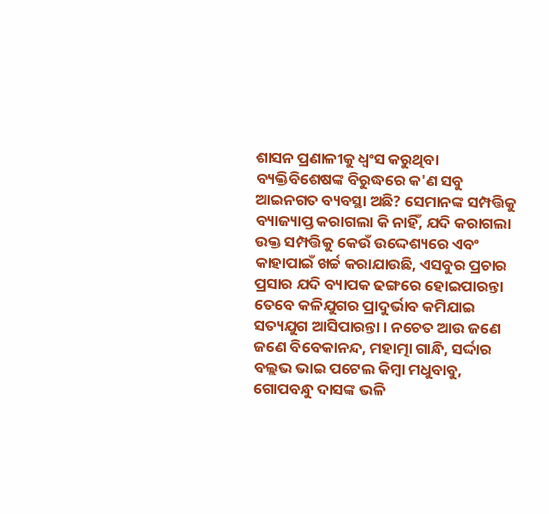ଶାସନ ପ୍ରଣାଳୀକୁ ଧ୍ୱଂସ କରୁଥିବା ବ୍ୟକ୍ତିବିଶେଷଙ୍କ ବିରୁଦ୍ଧରେ କ'ଣ ସବୁ ଆଇନଗତ ବ୍ୟବସ୍ଥା ଅଛି? ସେମାନଙ୍କ ସମ୍ପତ୍ତିକୁ ବ୍ୟାଜ୍ୟାପ୍ତ କରାଗଲା କି ନାହିଁ, ଯଦି କରାଗଲା ଉକ୍ତ ସମ୍ପତ୍ତିକୁ କେଉଁ ଉଦ୍ଦେଶ୍ୟରେ ଏବଂ କାହାପାଇଁ ଖର୍ଚ୍ଚ କରାଯାଉଛି, ଏସବୁର ପ୍ରଚାର ପ୍ରସାର ଯଦି ବ୍ୟାପକ ଢଙ୍ଗରେ ହୋଇପାରନ୍ତା ତେବେ କଳିଯୁଗର ପ୍ରାଦୁର୍ଭାବ କମିଯାଇ ସତ୍ୟଯୁଗ ଆସିପାରନ୍ତା । ନଚେତ ଆଉ ଜଣେ ଜଣେ ବିବେକାନନ୍ଦ, ମହାତ୍ମା ଗାନ୍ଧି, ସର୍ଦ୍ଦାର ବଲ୍ଲଭ ଭାଇ ପଟେଲ କିମ୍ବା ମଧୁବାବୁ, ଗୋପବନ୍ଧୁ ଦାସଙ୍କ ଭଳି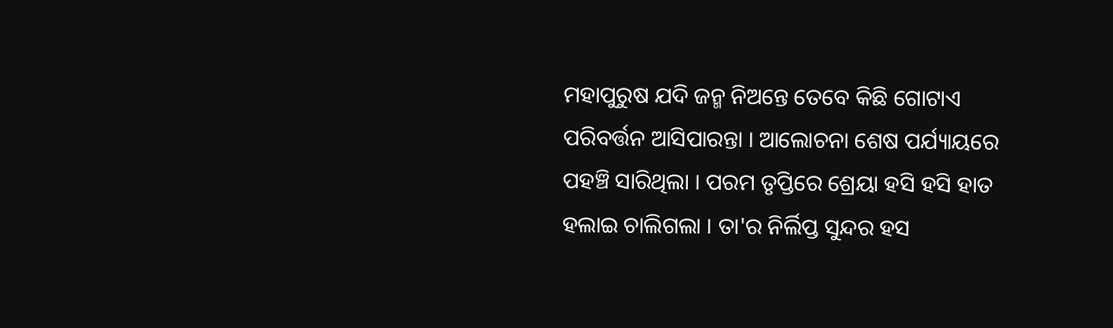ମହାପୁରୁଷ ଯଦି ଜନ୍ମ ନିଅନ୍ତେ ତେବେ କିଛି ଗୋଟାଏ ପରିବର୍ତ୍ତନ ଆସିପାରନ୍ତା । ଆଲୋଚନା ଶେଷ ପର୍ଯ୍ୟାୟରେ ପହଞ୍ଚି ସାରିଥିଲା । ପରମ ତୃପ୍ତିରେ ଶ୍ରେୟା ହସି ହସି ହାତ ହଲାଇ ଚାଲିଗଲା । ତା'ର ନିର୍ଲିପ୍ତ ସୁନ୍ଦର ହସ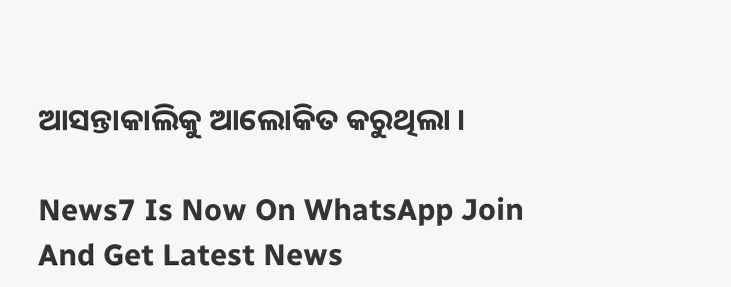ଆସନ୍ତାକାଲିକୁ ଆଲୋକିତ କରୁଥିଲା ।

News7 Is Now On WhatsApp Join And Get Latest News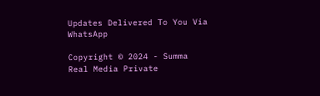Updates Delivered To You Via WhatsApp

Copyright © 2024 - Summa Real Media Private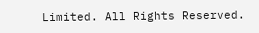Limited. All Rights Reserved.